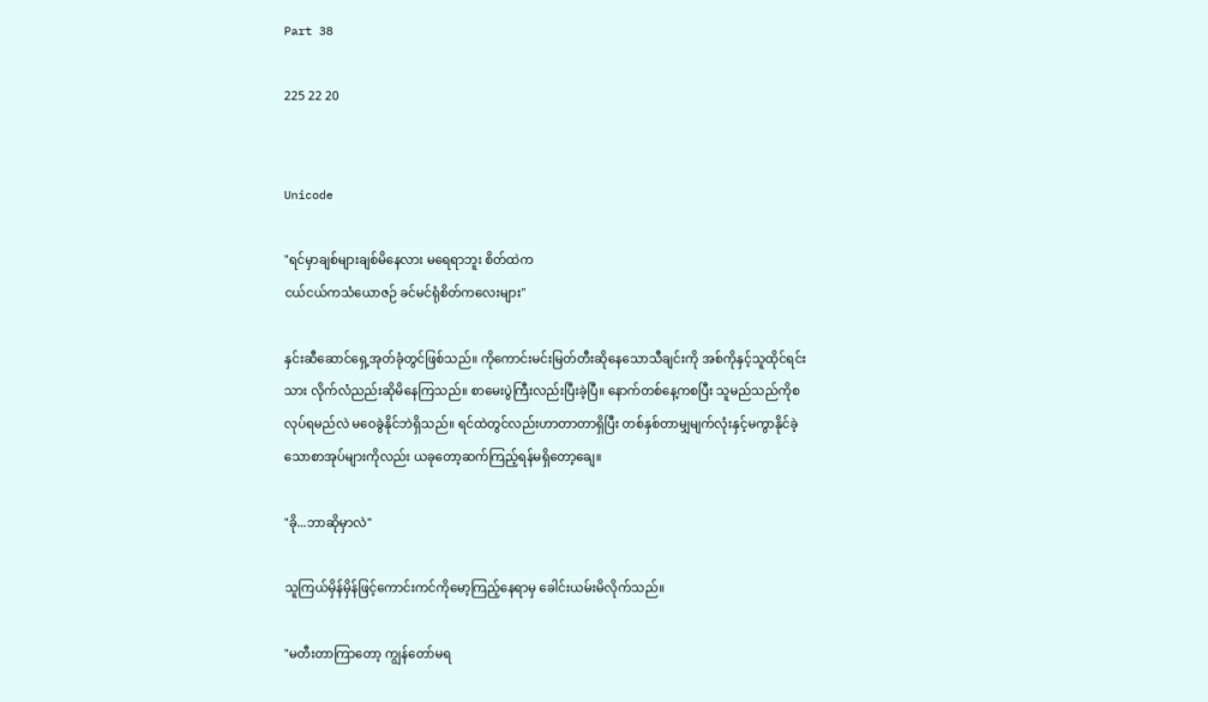Part 38

225 22 20


Unicode

"ရင်မှာချစ်များချစ်မိနေလား မရေရာဘူး စိတ်ထဲက
ငယ်ငယ်ကသံယောဇဉ် ခင်မင်ရုံစိတ်ကလေးများ"

နှင်းဆီဆောင်ရှေ့အုတ်ခုံတွင်ဖြစ်သည်။ ကိုကောင်းမင်းမြတ်တီးဆိုနေသောသီချင်းကို အစ်ကိုနှင့်သူထိုင်ရင်းသား လိုက်လံညည်းဆိုမိနေကြသည်။ စာမေးပွဲကြီးလည်းပြီးခဲ့ပြီ။ နောက်တစ်နေ့ကစပြီး သူမည်သည်ကိုစလုပ်ရမည်လဲ မဝေခွဲနိုင်ဘဲရှိသည်။ ရင်ထဲတွင်လည်းဟာတာတာရှိပြီး တစ်နှစ်တာမျှမျက်လုံးနှင့်မကွာနိုင်ခဲ့သောစာအုပ်များကိုလည်း ယခုတော့ဆက်ကြည့်ရန်မရှိတော့ချေ။

"ခို...ဘာဆိုမှာလဲ"

သူကြယ်မှိန်မှိန်ဖြင့်ကောင်းကင်ကိုမော့ကြည့်နေရာမှ ခေါင်းယမ်းမိလိုက်သည်။

"မတီးတာကြာတော့ ကျွန်တော်မရ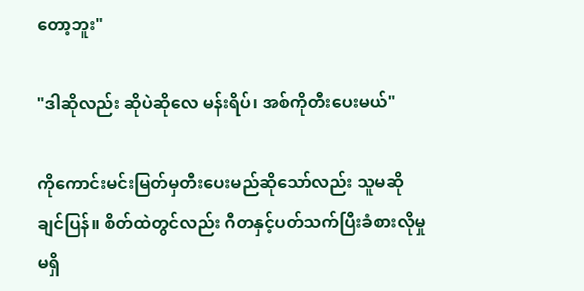တော့ဘူး"

"ဒါဆိုလည်း ဆိုပဲဆိုလေ မန်းရိပ်၊ အစ်ကိုတီးပေးမယ်"

ကိုကောင်းမင်းမြတ်မှတီးပေးမည်ဆိုသော်လည်း သူမဆိုချင်ပြန်။ စိတ်ထဲတွင်လည်း ဂီတနှင့်ပတ်သက်ပြီးခံစားလိုမှုမရှိ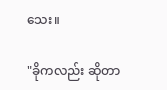သေး။

"ခိုကလည်း ဆိုတာ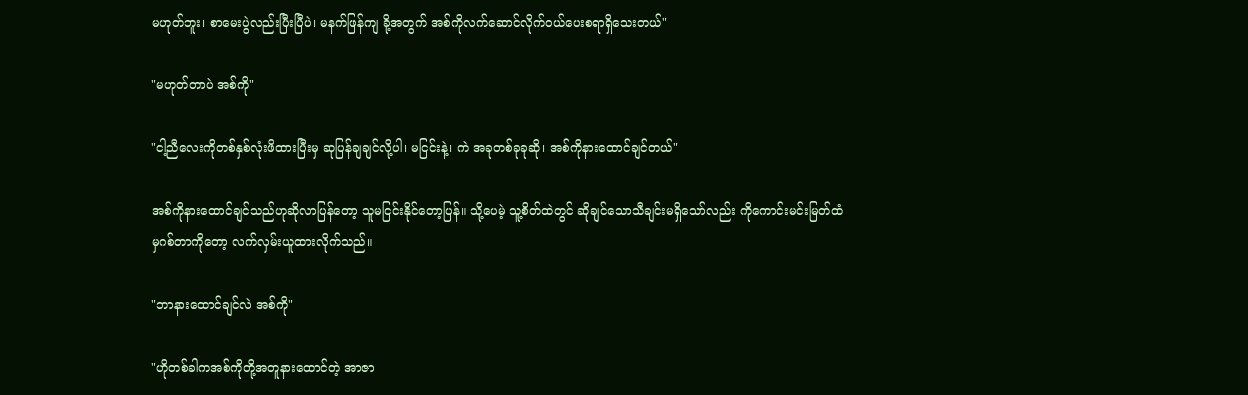မဟုတ်ဘူး၊ စာမေးပွဲလည်းပြီးပြီပဲ၊ မနက်ဖြန်ကျ ခို့အတွက် အစ်ကိုလက်ဆောင်လိုက်ဝယ်ပေးစရာရှိသေးတယ်"

"မဟုတ်တာပဲ အစ်ကို"

"ငါ့ညီလေးကိုတစ်နှစ်လုံးဖိထားပြီးမှ ဆုပြန်ချချင်လို့ပါ၊ မငြင်းနဲ့၊ ကဲ အခုတစ်ခုခုဆို၊ အစ်ကိုနားထောင်ချင်တယ်"

အစ်ကိုနားထောင်ချင်သည်ဟုဆိုလာပြန်တော့ သူမငြင်းနိုင်တော့ပြန်။ သို့ပေမဲ့ သူ့စိတ်ထဲတွင် ဆိုချင်သောသီချင်းမရှိသော်လည်း ကိုကောင်းမင်းမြတ်ထံမှဂစ်တာကိုတော့ လက်လှမ်းယူထားလိုက်သည်။

"ဘာနားထောင်ချင်လဲ အစ်ကို"

"ဟိုတစ်ခါကအစ်ကိုတို့အတူနားထောင်တဲ့ အာဇာ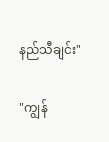နည်သီချင်း"

"ကျွန်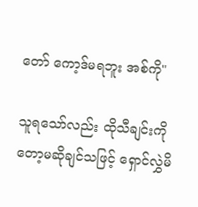တော် ကော့ဒ်မရဘူး အစ်ကို"

သူရသော်လည်း ထိုသီချင်းကိုတော့မဆိုချင်သဖြင့် ရှောင်လွှဲမိ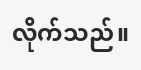လိုက်သည်။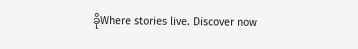ခိုWhere stories live. Discover now